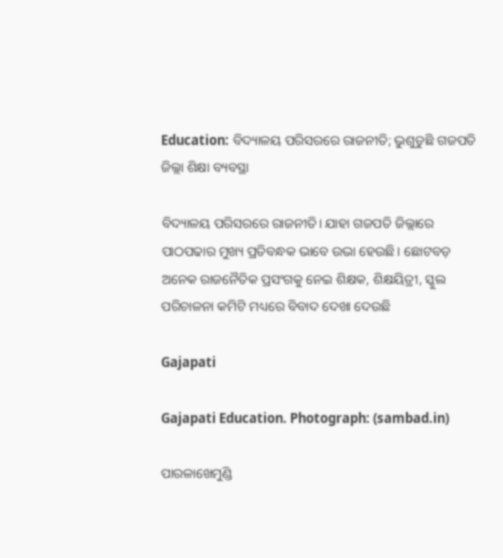Education: ବିଦ୍ୟାଳୟ ପରିସରରେ ରାଜନୀତି; ଭୁଶୁଡୁଛି ଗଜପତି ଜିଲ୍ଲା ଶିକ୍ଷା ବ୍ୟବସ୍ଥା

ବିଦ୍ୟାଳୟ ପରିସରରେ ରାଜନୀତି। ଯାହା ଗଜପତି ଜିଲ୍ଲାରେ ପାଠପଢାର ମୁଖ୍ୟ ପ୍ରତିବନ୍ଧକ ଭାବେ ଉଭା ହେଉଛି। ଛୋଟବଡ଼ ଅନେକ ରାଜନୈତିକ ପ୍ରସଂଗକୁ ନେଇ ଶିକ୍ଷକ, ଶିକ୍ଷୟିତ୍ରୀ, ସ୍କୁଲ ପରିଚାଳନା କମିଟି ମଧ୍ୟରେ ବିବାଦ ଦେଖା ଦେଉଛି

Gajapati

Gajapati Education. Photograph: (sambad.in)

ପାରଳାଖେମୁଣ୍ଡି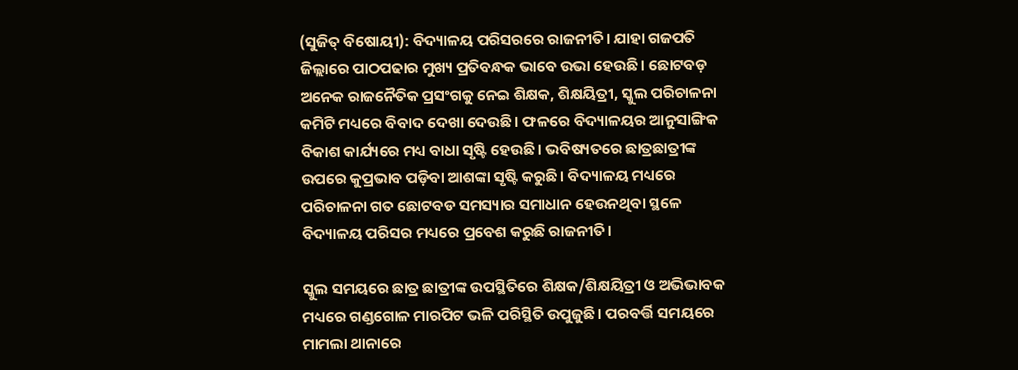(ସୁଜିତ୍‌ ବିଷୋୟୀ): ବିଦ୍ୟାଳୟ ପରିସରରେ ରାଜନୀତି। ଯାହା ଗଜପତି ଜିଲ୍ଲାରେ ପାଠପଢାର ମୁଖ୍ୟ ପ୍ରତିବନ୍ଧକ ଭାବେ ଉଭା ହେଉଛି। ଛୋଟବଡ଼ ଅନେକ ରାଜନୈତିକ ପ୍ରସଂଗକୁ ନେଇ ଶିକ୍ଷକ, ଶିକ୍ଷୟିତ୍ରୀ, ସ୍କୁଲ ପରିଚାଳନା କମିଟି ମଧ୍ୟରେ ବିବାଦ ଦେଖା ଦେଉଛି। ଫଳରେ ବିଦ୍ୟାଳୟର ଆନୁସାଙ୍ଗିକ ବିକାଶ କାର୍ଯ୍ୟରେ ମଧ୍ୟ ବାଧା ସୃଷ୍ଟି ହେଉଛି। ଭବିଷ୍ୟତରେ ଛାତ୍ରଛାତ୍ରୀଙ୍କ ଉପରେ କୁପ୍ରଭାବ ପଡ଼ିବା ଆଶଙ୍କା ସୃଷ୍ଟି କରୁଛି। ବିଦ୍ୟାଳୟ ମଧ୍ୟରେ ପରିଚାଳନା ଗତ ଛୋଟବଡ ସମସ୍ୟାର ସମାଧାନ ହେଉନଥିବା ସ୍ଥଳେ ବିଦ୍ୟାଳୟ ପରିସର ମଧ୍ୟରେ ପ୍ରବେଶ କରୁଛି ରାଜନୀତି।

ସ୍କୁଲ ସମୟରେ ଛାତ୍ର ଛାତ୍ରୀଙ୍କ ଉପସ୍ଥିତିରେ ଶିକ୍ଷକ/ଶିକ୍ଷୟିତ୍ରୀ ଓ ଅଭିଭାବକ ମଧ୍ୟରେ ଗଣ୍ଡଗୋଳ ମାରପିଟ ଭଳି ପରିସ୍ଥିତି ଉପୁଜୁଛି। ପରବର୍ତ୍ତି ସମୟରେ ମାମଲା ଥାନାରେ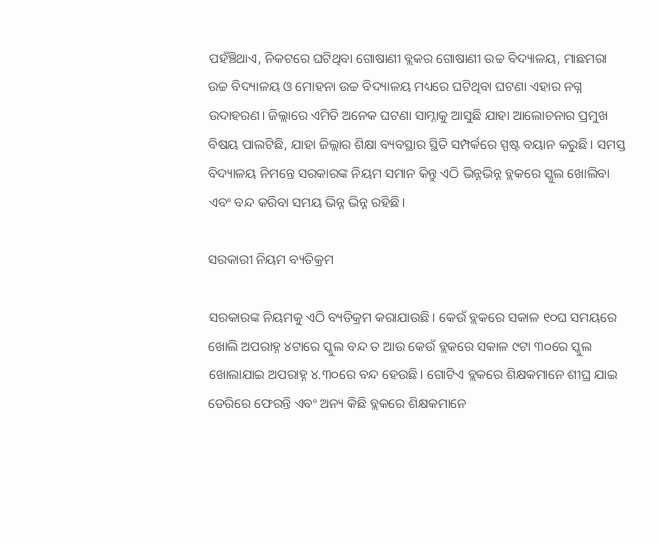ପହଁଞ୍ଚିଥାଏ, ନିକଟରେ ଘଟିଥିବା ଗୋଷାଣୀ ବ୍ଲକର ଗୋଷାଣୀ ଉଚ୍ଚ ବିଦ୍ୟାଳୟ, ମାଛମରା ଉଚ୍ଚ ବିଦ୍ୟାଳୟ ଓ ମୋହନା ଉଚ୍ଚ ବିଦ୍ୟାଳୟ ମଧ୍ୟରେ ଘଟିଥିବା ଘଟଣା ଏହାର ନଗ୍ନ ଉଦାହରଣ। ଜିଲ୍ଲାରେ ଏମିତି ଅନେକ ଘଟଣା ସାମ୍ନାକୁ ଆସୁଛି ଯାହା ଆଲୋଚନାର ପ୍ରମୁଖ ବିଷୟ ପାଲଟିଛି, ଯାହା ଜିଲ୍ଲାର ଶିକ୍ଷା ବ୍ୟବସ୍ଥାର ସ୍ଥିତି ସମ୍ପର୍କରେ ସ୍ପଷ୍ଟ ବୟାନ କରୁଛି। ସମସ୍ତ ବିଦ୍ୟାଳୟ ନିମନ୍ତେ ସରକାରଙ୍କ ନିୟମ ସମାନ କିନ୍ତୁ ଏଠି ଭିନ୍ନଭିନ୍ନ ବ୍ଲକରେ ସ୍କୁଲ ଖୋଲିବା ଏବଂ ବନ୍ଦ କରିବା ସମୟ ଭିନ୍ନ ଭିନ୍ନ ରହିଛି।

ସରକାରୀ ନିୟମ ବ୍ୟତିକ୍ରମ

ସରକାରଙ୍କ ନିୟମକୁ ଏଠି ବ୍ୟତିକ୍ରମ କରାଯାଉଛି। କେଉଁ ବ୍ଲକରେ ସକାଳ ୧୦ଘ ସମୟରେ ଖୋଲି ଅପରାହ୍ନ ୪ଟାରେ ସ୍କୁଲ ବନ୍ଦ ତ ଆଉ କେଉଁ ବ୍ଲକରେ ସକାଳ ୯ଟା ୩୦ରେ ସ୍କୁଲ ଖୋଲାଯାଇ ଅପରାହ୍ନ ୪.୩୦ରେ ବନ୍ଦ ହେଉଛି। ଗୋଟିଏ ବ୍ଲକରେ ଶିକ୍ଷକମାନେ ଶୀଘ୍ର ଯାଇ ଡେରିରେ ଫେରନ୍ତି ଏବଂ ଅନ୍ୟ କିଛି ବ୍ଲକରେ ଶିକ୍ଷକମାନେ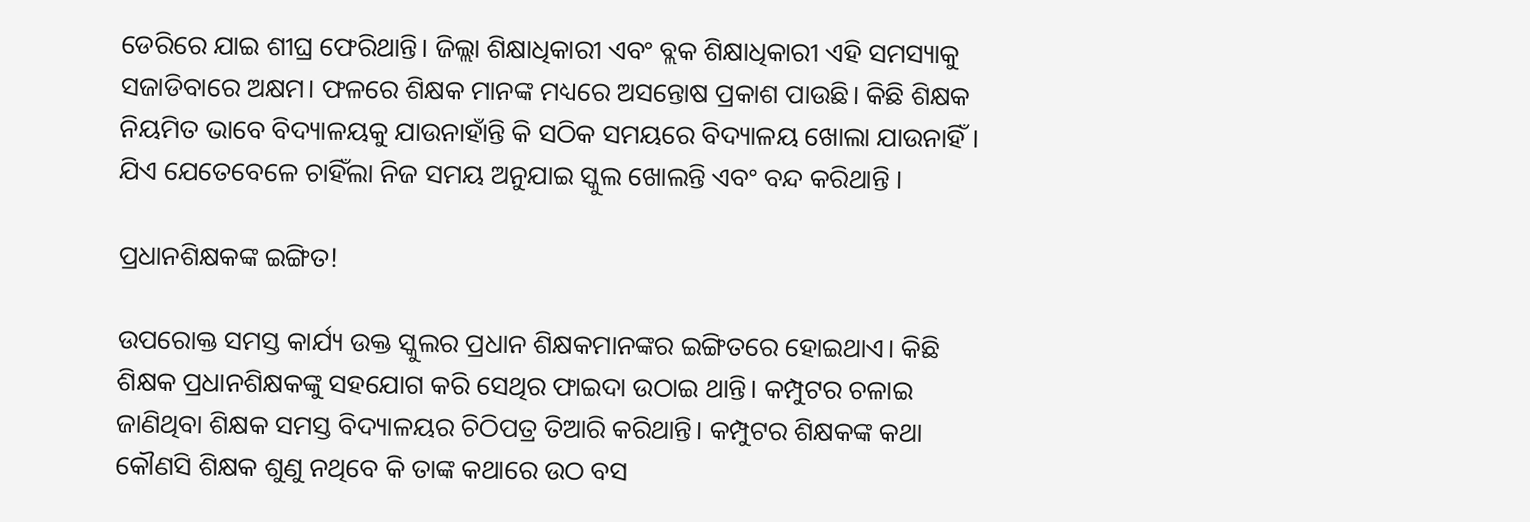ଡେରିରେ ଯାଇ ଶୀଘ୍ର ଫେରିଥାନ୍ତି। ଜିଲ୍ଲା ଶିକ୍ଷାଧିକାରୀ ଏବଂ ବ୍ଲକ ଶିକ୍ଷାଧିକାରୀ ଏହି ସମସ୍ୟାକୁ ସଜାଡିବାରେ ଅକ୍ଷମ। ଫଳରେ ଶିକ୍ଷକ ମାନଙ୍କ ମଧ୍ୟରେ ଅସନ୍ତୋଷ ପ୍ରକାଶ ପାଉଛି। କିଛି ଶିକ୍ଷକ ନିୟମିତ ଭାବେ ବିଦ୍ୟାଳୟକୁ ଯାଉନାହାଁନ୍ତି କି ସଠିକ ସମୟରେ ବିଦ୍ୟାଳୟ ଖୋଲା ଯାଉନାହିଁ। ଯିଏ ଯେତେବେଳେ ଚାହିଁଲା ନିଜ ସମୟ ଅନୁଯାଇ ସ୍କୁଲ ଖୋଲନ୍ତି ଏବଂ ବନ୍ଦ କରିଥାନ୍ତି ।

ପ୍ରଧାନଶିକ୍ଷକଙ୍କ ଇଙ୍ଗିତ!

ଉପରୋକ୍ତ ସମସ୍ତ କାର୍ଯ୍ୟ ଉକ୍ତ ସ୍କୁଲର ପ୍ରଧାନ ଶିକ୍ଷକମାନଙ୍କର ଇଙ୍ଗିତରେ ହୋଇଥାଏ। କିଛି ଶିକ୍ଷକ ପ୍ରଧାନଶିକ୍ଷକଙ୍କୁ ସହଯୋଗ କରି ସେଥିର ଫାଇଦା ଉଠାଇ ଥାନ୍ତି। କମ୍ପୁଟର ଚଳାଇ ଜାଣିଥିବା ଶିକ୍ଷକ ସମସ୍ତ ବିଦ୍ୟାଳୟର ଚିଠିପତ୍ର ତିଆରି କରିଥାନ୍ତି। କମ୍ପୁଟର ଶିକ୍ଷକଙ୍କ କଥା କୌଣସି ଶିକ୍ଷକ ଶୁଣୁ ନଥିବେ କି ତାଙ୍କ କଥାରେ ଉଠ ବସ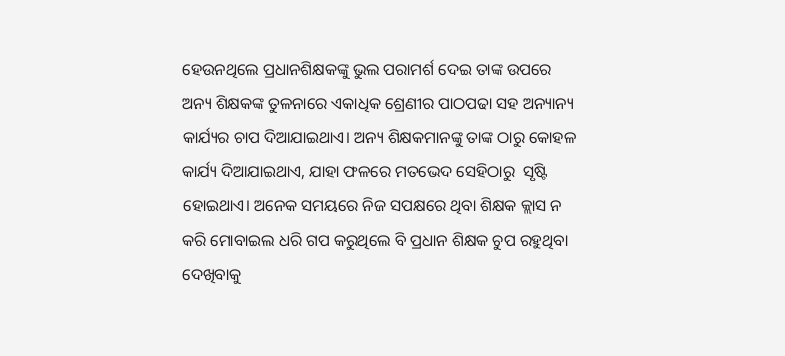ହେଉନଥିଲେ ପ୍ରଧାନଶିକ୍ଷକଙ୍କୁ ଭୁଲ ପରାମର୍ଶ ଦେଇ ତାଙ୍କ ଉପରେ ଅନ୍ୟ ଶିକ୍ଷକଙ୍କ ତୁଳନାରେ ଏକାଧିକ ଶ୍ରେଣୀର ପାଠପଢା ସହ ଅନ୍ୟାନ୍ୟ କାର୍ଯ୍ୟର ଚାପ ଦିଆଯାଇଥାଏ। ଅନ୍ୟ ଶିକ୍ଷକମାନଙ୍କୁ ତାଙ୍କ ଠାରୁ କୋହଳ କାର୍ଯ୍ୟ ଦିଆଯାଇଥାଏ, ଯାହା ଫଳରେ ମତଭେଦ ସେହିଠାରୁ  ସୃଷ୍ଟି ହୋଇଥାଏ। ଅନେକ ସମୟରେ ନିଜ ସପକ୍ଷରେ ଥିବା ଶିକ୍ଷକ କ୍ଲାସ ନ କରି ମୋବାଇଲ ଧରି ଗପ କରୁଥିଲେ ବି ପ୍ରଧାନ ଶିକ୍ଷକ ଚୁପ ରହୁଥିବା ଦେଖିବାକୁ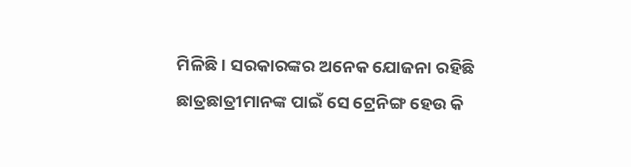ମିଳିଛି। ସରକାରଙ୍କର ଅନେକ ଯୋଜନା ରହିଛି ଛାତ୍ରଛାତ୍ରୀମାନଙ୍କ ପାଇଁ ସେ ଟ୍ରେନିଙ୍ଗ ହେଉ କି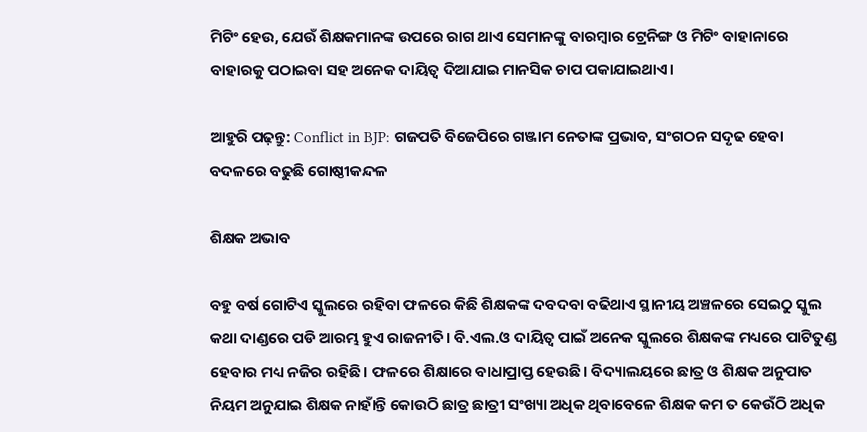ମିଟିଂ ହେଉ, ଯେଉଁ ଶିକ୍ଷକମାନଙ୍କ ଉପରେ ରାଗ ଥାଏ ସେମାନଙ୍କୁ ବାରମ୍ବାର ଟ୍ରେନିଙ୍ଗ ଓ ମିଟିଂ ବାହାନାରେ ବାହାରକୁ ପଠାଇବା ସହ ଅନେକ ଦାୟିତ୍ୱ ଦିଆଯାଇ ମାନସିକ ଚାପ ପକାଯାଇଥାଏ।

ଆହୁରି ପଢ଼ନ୍ତୁ: Conflict in BJP: ଗଜପତି ବିଜେପିରେ ଗଞ୍ଜାମ ନେତାଙ୍କ ପ୍ରଭାବ, ସଂଗଠନ ସଦୃଢ ହେବା ବଦଳରେ ବଢୁଛି ଗୋଷ୍ଠୀକନ୍ଦଳ

ଶିକ୍ଷକ ଅଭାବ

ବହୁ ବର୍ଷ ଗୋଟିଏ ସ୍କୁଲରେ ରହିବା ଫଳରେ କିଛି ଶିକ୍ଷକଙ୍କ ଦବଦବା ବଢିଥାଏ ସ୍ଥାନୀୟ ଅଞ୍ଚଳରେ ସେଇଠୁ ସ୍କୁଲ କଥା ଦାଣ୍ଡରେ ପଡି ଆରମ୍ଭ ହୁଏ ରାଜନୀତି। ବି.ଏଲ.ଓ ଦାୟିତ୍ୱ ପାଇଁ ଅନେକ ସ୍କୁଲରେ ଶିକ୍ଷକଙ୍କ ମଧ୍ୟରେ ପାଟିତୁଣ୍ଡ ହେବାର ମଧ୍ୟ ନଜିର ରହିଛି। ଫଳରେ ଶିକ୍ଷାରେ ବାଧାପ୍ରାପ୍ତ ହେଉଛି। ବିଦ୍ୟାଲୟରେ ଛାତ୍ର ଓ ଶିକ୍ଷକ ଅନୁପାତ ନିୟମ ଅନୁଯାଇ ଶିକ୍ଷକ ନାହାଁନ୍ତି କୋଉଠି ଛାତ୍ର ଛାତ୍ରୀ ସଂଖ୍ୟା ଅଧିକ ଥିବାବେଳେ ଶିକ୍ଷକ କମ ତ କେଉଁଠି ଅଧିକ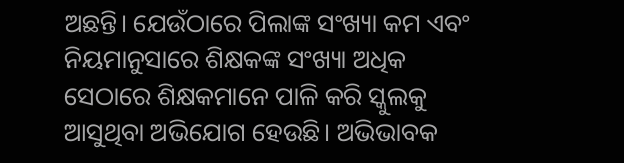ଅଛନ୍ତି। ଯେଉଁଠାରେ ପିଲାଙ୍କ ସଂଖ୍ୟା କମ ଏବଂ ନିୟମାନୁସାରେ ଶିକ୍ଷକଙ୍କ ସଂଖ୍ୟା ଅଧିକ ସେଠାରେ ଶିକ୍ଷକମାନେ ପାଳି କରି ସ୍କୁଲକୁ ଆସୁଥିବା ଅଭିଯୋଗ ହେଉଛି। ଅଭିଭାବକ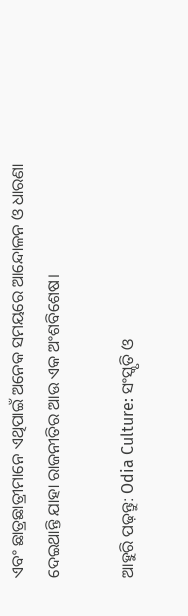ଏବଂ ଛାତ୍ରଛାତ୍ରୀମାନେ ଏଥିପାଇଁ ଅନେକ ସମୟରେ ଆନ୍ଦୋଳନ ଓ ଧାରଣା ଦେଇଥାନ୍ତି ଯାହା ରାଜନୀତିର ଆଉ ଏକ ଅଂଶବିଶେଷ।

ଆହୁରି ପଢ଼ନ୍ତୁ: Odia Culture: ସଂସ୍କୃତି ଓ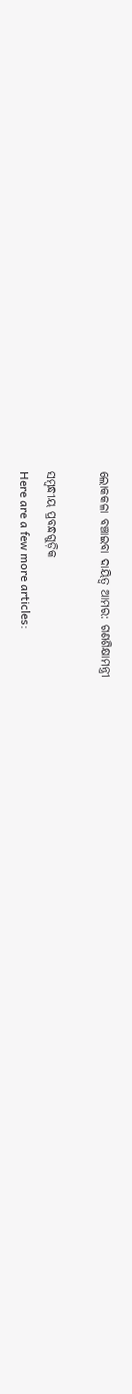ଲୋକକଳା ବଞ୍ଚାଇବା ଦାୟିତ୍ବ ଆମର: ଗଣଶିକ୍ଷାମନ୍ତ୍ରୀ

ସମ୍ବନ୍ଧୀୟ ପ୍ରବନ୍ଧଗୁଡ଼ିକ
Here are a few more articles: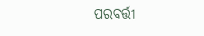ପରବର୍ତ୍ତୀ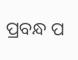ପ୍ରବନ୍ଧ ପ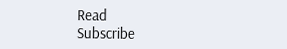Read
Subscribe